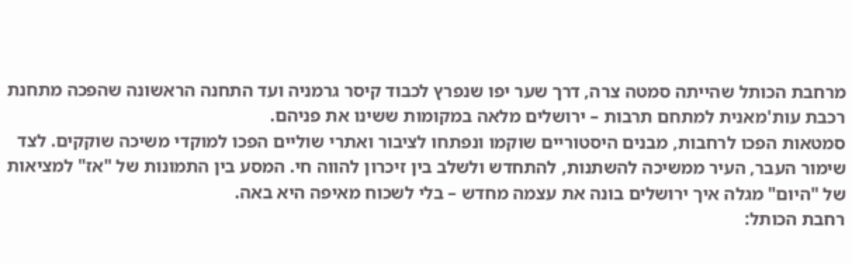מרחבת הכותל שהייתה סמטה צרה, דרך שער יפו שנפרץ לכבוד קיסר גרמניה ועד התחנה הראשונה שהפכה מתחנת רכבת עות'מאנית למתחם תרבות – ירושלים מלאה במקומות ששינו את פניהם.
סמטאות הפכו לרחבות, מבנים היסטוריים שוקמו ונפתחו לציבור ואתרי שוליים הפכו למוקדי משיכה שוקקים. לצד שימור העבר, העיר ממשיכה להשתנות, להתחדש ולשלב בין זיכרון להווה חי. המסע בין התמונות של "אז" למציאות של "היום" מגלה איך ירושלים בונה את עצמה מחדש – בלי לשכוח מאיפה היא באה.
רחבת הכותל: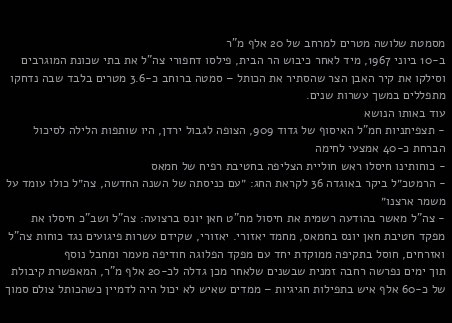מסמטת שלושה מטרים למרחב של 20 אלף מ"ר
ב-10 ביוני 1967, מיד לאחר כיבוש הר הבית, פילסו דחפורי צה"ל את בתי שכונת המוגרבים וסילקו את קיר האבן הצר שהסתיר את הכותל – סמטה ברוחב כ-3.6 מטרים בלבד שבה נדחקו מתפללים במשך עשרות שנים.
עוד באותו הנושא
- תצפיתניות חמ"ל האיסוף של גדוד 909, הצופה לגבול ירדן, היו שותפות הלילה לסיכול הברחת כ-40 אמצעי לחימה
- כוחותינו חיסלו ראש חוליית הצליפה בחטיבת רפיח של חמאס
- הרמטכ״ל ביקר באוגדה 36 לקראת החג: ״עם כניסתה של השנה החדשה, צה״ל כולו עומד על משמר ארצנו״
- צה"ל מאשר בהודעה רשמית את חיסול מח"ט חאן יונס ברצועה: צה"ל ושב"כ חיסלו את מפקד חטיבת חאן יונס בחמאס, מחמד יאזורי. יאזורי, שקידם עשרות פיגועים נגד כוחות צה"ל ואזרחים, חוסל בתקיפה ממוקדת יחד עם מפקד הפלוגה חודיפה מעמר ומחבל נוסף
תוך ימים נפרשה רחבה זמנית שבשנים שלאחר מכן גדלה לכ-20 אלף מ"ר, המאפשרת קיבולת של כ-60 אלף איש בתפילות חגיגיות – ממדים שאיש לא יכול היה לדמיין כשהכותל צולם סמוך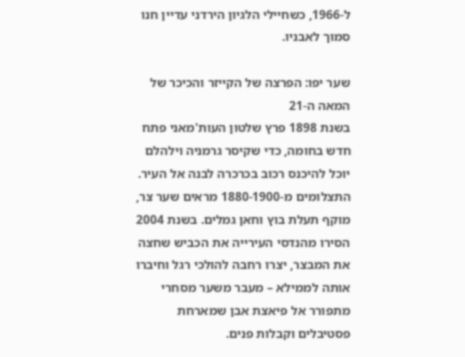ל-1966, כשחיילי הלגיון הירדני עדיין חנו סמוך לאבניו.

שער יפו: הפרצה של הקייזר והכיכר של המאה ה-21
בשנת 1898 פרץ שלטון העות'מאני פתח חדש בחומה, כדי שקיסר גרמניה וילהלם יוכל להיכנס רכוב בכרכרה לבנה אל העיר. התצלומים מ-1880-1900 מראים שער צר, מוקף תעלת בוץ וחאן גמלים. בשנת 2004 הסירו מהנדסי העירייה את הכביש שחצה את המבצר, יצרו רחבה להולכי רגל וחיברו אותה לממילא – מעבר משער מסחרי מתפורר אל פיאצת אבן שמארחת פסטיבלים וקבלות פנים.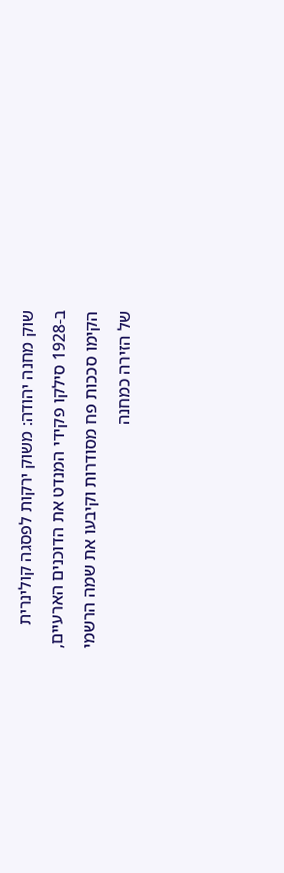שוק מחנה יהודה: משוק ירקות לפסגה קולינרית
ב-1928 סילקו פקידי המנדט את הדוכנים הארעיים, הקימו סככות פח מסודרות וקיבעו את שמה הרשמי של הזירה כמחנה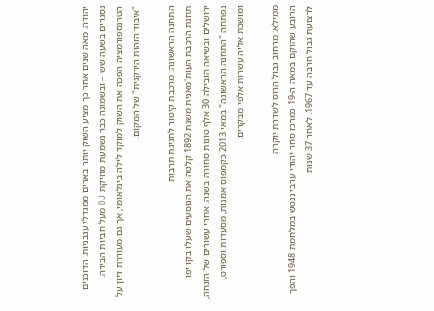יהודה. מאה שנים אחר כך מציע השוק יותר בארים ממגדלי עגבניות. הדוכנים נסגרים בשעה שש – ובשמונה כבר נשמעת מוזיקת DJ מעל חביות הבירה. הטרנספורמציה הפכה את השוק למוקד לילה בינלאומי, אך גם מעוררת דיון על "איבוד הזהות הירקנית" של המקום.

התחנה הראשונה: מרכבת קיטור לחגיגת תרבות
תחנת הרכבת העות'מאנית משנת 1892 קלטה את הנוסעים שעלו בקו יפו ירושלים ובשיאה הובילה 30 אלף טונות סחורה בשנה. אחרי עשורים של הזנחה, נפתחה "התחנה הראשונה" במאי 2013 כקמפוס אמנות, מסעדות וספורט, ומושכת אליה עשרות אלפי מבקרים.

ממילא: מרחוב גבול הרוס לשדרת יוקרה
הרובע שהוקם במאה ה-19 כמרכז סחר יהודי ערבי ננטש במלחמת 1948 והפך לרצועת גבול חרבה עד 1967. לאחר 37 שנות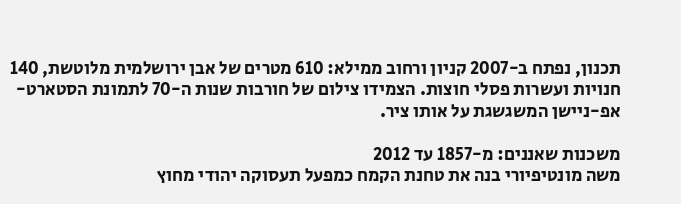תכנון, נפתח ב-2007 קניון ורחוב ממילא: 610 מטרים של אבן ירושלמית מלוטשת, 140 חנויות ועשרות פסלי חוצות. הצמידו צילום של חורבות שנות ה-70 לתמונת הסטארט-אפ-ניישן המשגשגת על אותו ציר.

משכנות שאננים: מ-1857 עד 2012
משה מונטיפיורי בנה את טחנת הקמח כמפעל תעסוקה יהודי מחוץ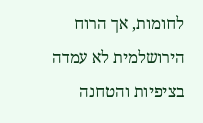לחומות, אך הרוח הירושלמית לא עמדה בציפיות והטחנה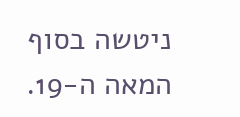ניטשה בסוף המאה ה-19.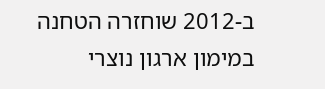ב-2012 שוחזרה הטחנה במימון ארגון נוצרי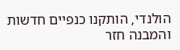הולנדי, הותקנו כנפיים חדשות והמבנה חזר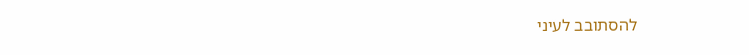להסתובב לעיני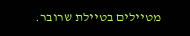מטיילים בטיילת שרובר.